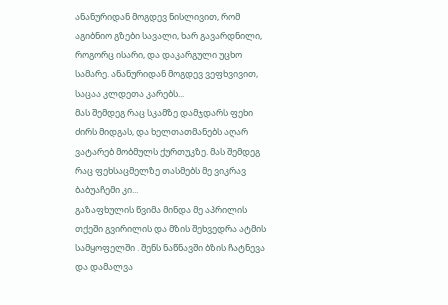ანანურიდან მოგდევ ნისლივით, რომ აგიბნიო გზები სავალი, ხარ გავარდნილი, როგორც ისარი, და დაკარგული უცხო სამარე. ანანურიდან მოგდევ ვეფხვივით, საცაა კლდეთა კარებს...
მას შემდეგ რაც სკამზე დამჯდარს ფეხი ძირს მიდგას, და ხელთათმანებს აღარ ვატარებ მობმულს ქურთუკზე. მას შემდეგ რაც ფეხსაცმელზე თასმებს მე ვიკრავ ბაბუაჩემი კი...
გაზაფხულის წვიმა მინდა მე აპრილის თქეში გვირილის და მზის შეხვედრა ატმის სამყოფელში . შენს ნაწნავში ბზის ჩატნევა და დამალვა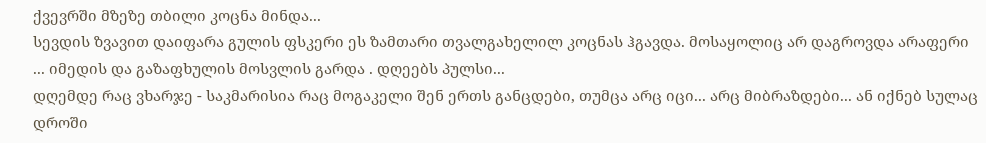ქვევრში მზეზე თბილი კოცნა მინდა...
სევდის ზვავით დაიფარა გულის ფსკერი ეს ზამთარი თვალგახელილ კოცნას ჰგავდა. მოსაყოლიც არ დაგროვდა არაფერი ... იმედის და გაზაფხულის მოსვლის გარდა . დღეებს პულსი...
დღემდე რაც ვხარჯე - საკმარისია რაც მოგაკელი შენ ერთს განცდები, თუმცა არც იცი... არც მიბრაზდები... ან იქნებ სულაც დროში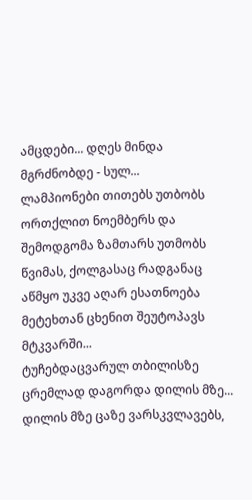ამცდები... დღეს მინდა მგრძნობდე - სულ...
ლამპიონები თითებს უთბობს ორთქლით ნოემბერს და შემოდგომა ზამთარს უთმობს წვიმას, ქოლგასაც რადგანაც აწმყო უკვე აღარ ესათნოება მეტეხთან ცხენით შეუტოპავს მტკვარში...
ტუჩებდაცვარულ თბილისზე ცრემლად დაგორდა დილის მზე... დილის მზე ცაზე ვარსკვლავებს,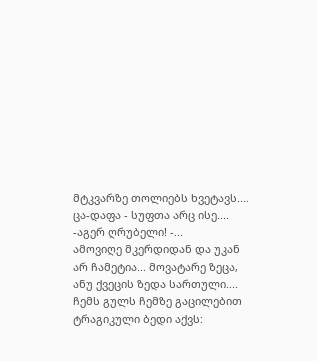მტკვარზე თოლიებს ხვეტავს.... ცა-დაფა - სუფთა არც ისე.... -აგერ ღრუბელი! -...
ამოვიღე მკერდიდან და უკან არ ჩამეტია... მოვატარე ზეცა, ანუ ქვეცის ზედა სართული.... ჩემს გულს ჩემზე გაცილებით ტრაგიკული ბედი აქვს: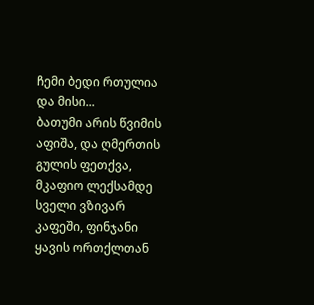ჩემი ბედი რთულია და მისი...
ბათუმი არის წვიმის აფიშა, და ღმერთის გულის ფეთქვა, მკაფიო ლექსამდე სველი ვზივარ კაფეში, ფინჯანი ყავის ორთქლთან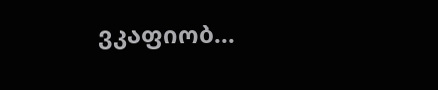ვკაფიობ...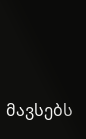მავსებს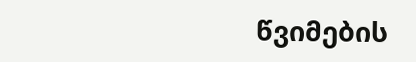წვიმების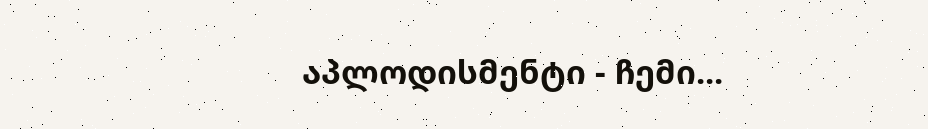აპლოდისმენტი - ჩემი...